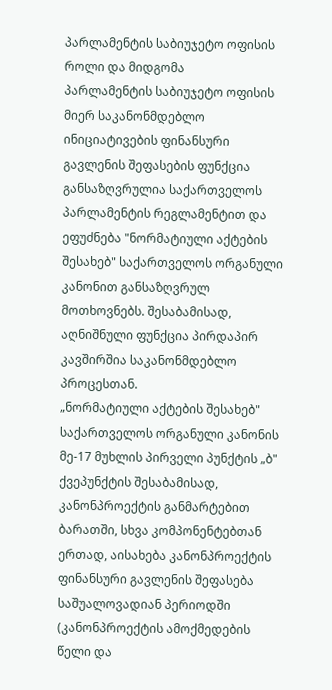პარლამენტის საბიუჯეტო ოფისის როლი და მიდგომა
პარლამენტის საბიუჯეტო ოფისის მიერ საკანონმდებლო ინიციატივების ფინანსური გავლენის შეფასების ფუნქცია განსაზღვრულია საქართველოს პარლამენტის რეგლამენტით და ეფუძნება "ნორმატიული აქტების შესახებ" საქართველოს ორგანული კანონით განსაზღვრულ მოთხოვნებს. შესაბამისად, აღნიშნული ფუნქცია პირდაპირ კავშირშია საკანონმდებლო პროცესთან.
„ნორმატიული აქტების შესახებ" საქართველოს ორგანული კანონის მე-17 მუხლის პირველი პუნქტის „ბ" ქვეპუნქტის შესაბამისად, კანონპროექტის განმარტებით ბარათში, სხვა კომპონენტებთან ერთად, აისახება კანონპროექტის ფინანსური გავლენის შეფასება საშუალოვადიან პერიოდში (კანონპროექტის ამოქმედების წელი და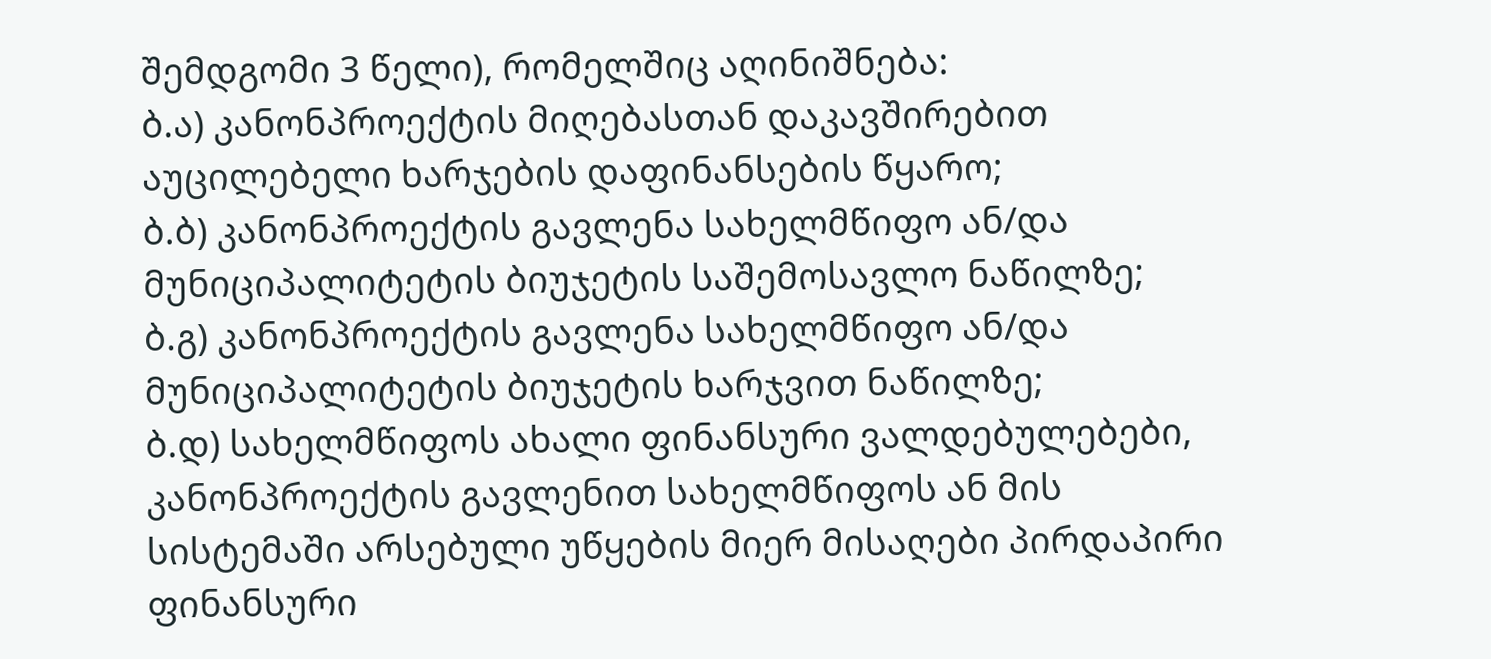შემდგომი 3 წელი), რომელშიც აღინიშნება:
ბ.ა) კანონპროექტის მიღებასთან დაკავშირებით აუცილებელი ხარჯების დაფინანსების წყარო;
ბ.ბ) კანონპროექტის გავლენა სახელმწიფო ან/და მუნიციპალიტეტის ბიუჯეტის საშემოსავლო ნაწილზე;
ბ.გ) კანონპროექტის გავლენა სახელმწიფო ან/და მუნიციპალიტეტის ბიუჯეტის ხარჯვით ნაწილზე;
ბ.დ) სახელმწიფოს ახალი ფინანსური ვალდებულებები, კანონპროექტის გავლენით სახელმწიფოს ან მის სისტემაში არსებული უწყების მიერ მისაღები პირდაპირი ფინანსური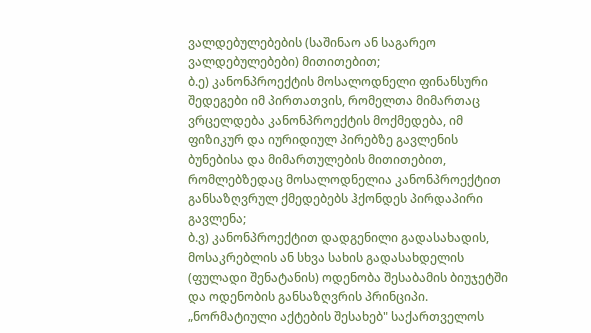ვალდებულებების (საშინაო ან საგარეო ვალდებულებები) მითითებით;
ბ.ე) კანონპროექტის მოსალოდნელი ფინანსური შედეგები იმ პირთათვის, რომელთა მიმართაც ვრცელდება კანონპროექტის მოქმედება, იმ ფიზიკურ და იურიდიულ პირებზე გავლენის ბუნებისა და მიმართულების მითითებით, რომლებზედაც მოსალოდნელია კანონპროექტით განსაზღვრულ ქმედებებს ჰქონდეს პირდაპირი გავლენა;
ბ.ვ) კანონპროექტით დადგენილი გადასახადის, მოსაკრებლის ან სხვა სახის გადასახდელის (ფულადი შენატანის) ოდენობა შესაბამის ბიუჯეტში და ოდენობის განსაზღვრის პრინციპი.
„ნორმატიული აქტების შესახებ" საქართველოს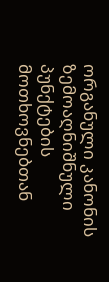ორგანული კანონის ზემოაღნიშნული პუნქტების მოთხოვნებთან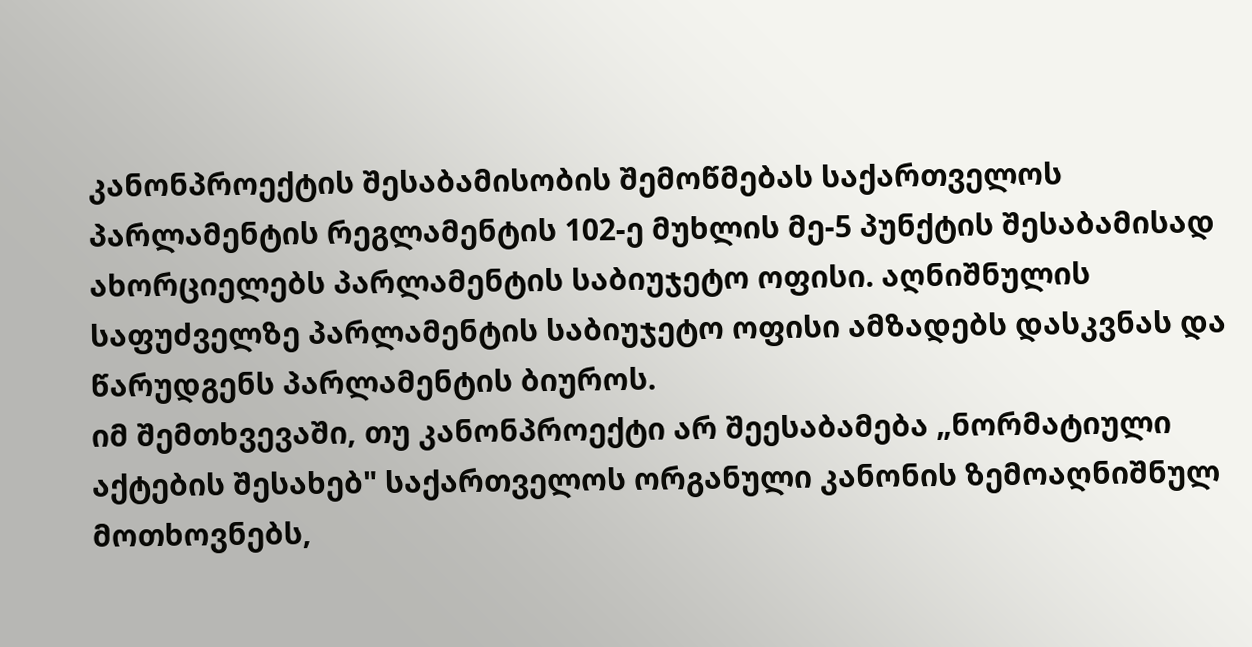კანონპროექტის შესაბამისობის შემოწმებას საქართველოს პარლამენტის რეგლამენტის 102-ე მუხლის მე-5 პუნქტის შესაბამისად ახორციელებს პარლამენტის საბიუჯეტო ოფისი. აღნიშნულის საფუძველზე პარლამენტის საბიუჯეტო ოფისი ამზადებს დასკვნას და წარუდგენს პარლამენტის ბიუროს.
იმ შემთხვევაში, თუ კანონპროექტი არ შეესაბამება „ნორმატიული აქტების შესახებ" საქართველოს ორგანული კანონის ზემოაღნიშნულ მოთხოვნებს,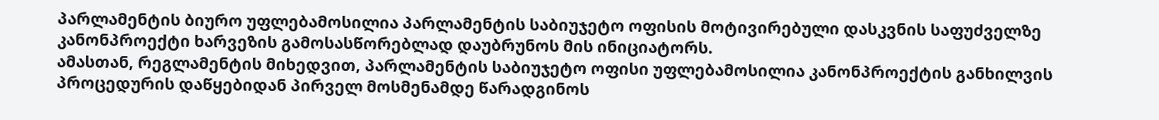პარლამენტის ბიურო უფლებამოსილია პარლამენტის საბიუჯეტო ოფისის მოტივირებული დასკვნის საფუძველზე კანონპროექტი ხარვეზის გამოსასწორებლად დაუბრუნოს მის ინიციატორს.
ამასთან, რეგლამენტის მიხედვით, პარლამენტის საბიუჯეტო ოფისი უფლებამოსილია კანონპროექტის განხილვის პროცედურის დაწყებიდან პირველ მოსმენამდე წარადგინოს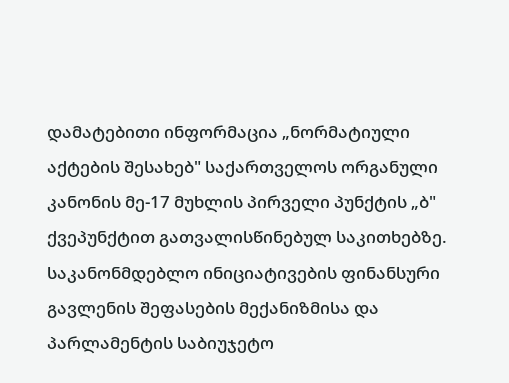დამატებითი ინფორმაცია „ნორმატიული აქტების შესახებ" საქართველოს ორგანული კანონის მე-17 მუხლის პირველი პუნქტის „ბ" ქვეპუნქტით გათვალისწინებულ საკითხებზე.
საკანონმდებლო ინიციატივების ფინანსური გავლენის შეფასების მექანიზმისა და პარლამენტის საბიუჯეტო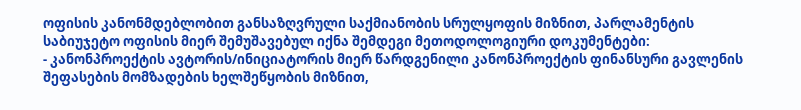ოფისის კანონმდებლობით განსაზღვრული საქმიანობის სრულყოფის მიზნით, პარლამენტის საბიუჯეტო ოფისის მიერ შემუშავებულ იქნა შემდეგი მეთოდოლოგიური დოკუმენტები:
- კანონპროექტის ავტორის/ინიციატორის მიერ წარდგენილი კანონპროექტის ფინანსური გავლენის შეფასების მომზადების ხელშეწყობის მიზნით,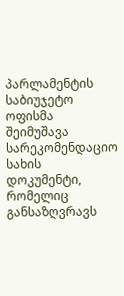პარლამენტის საბიუჯეტო ოფისმა შეიმუშავა სარეკომენდაციო სახის დოკუმენტი, რომელიც განსაზღვრავს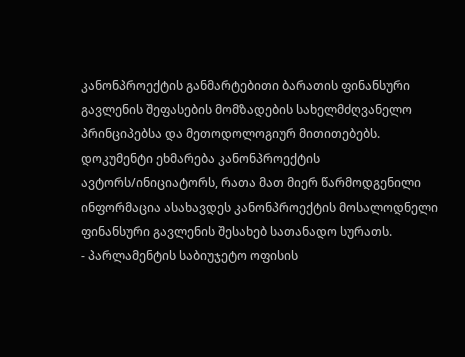კანონპროექტის განმარტებითი ბარათის ფინანსური გავლენის შეფასების მომზადების სახელმძღვანელო პრინციპებსა და მეთოდოლოგიურ მითითებებს. დოკუმენტი ეხმარება კანონპროექტის ავტორს/ინიციატორს, რათა მათ მიერ წარმოდგენილი ინფორმაცია ასახავდეს კანონპროექტის მოსალოდნელი ფინანსური გავლენის შესახებ სათანადო სურათს.
- პარლამენტის საბიუჯეტო ოფისის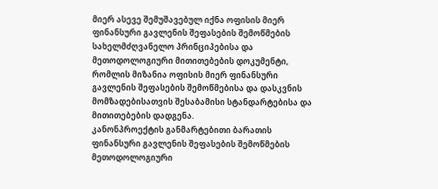მიერ ასევე შემუშავებულ იქნა ოფისის მიერ ფინანსური გავლენის შეფასების შემოწმების სახელმძღვანელო პრინციპებისა და მეთოდოლოგიური მითითებების დოკუმენტი, რომლის მიზანია ოფისის მიერ ფინანსური გავლენის შეფასების შემოწმებისა და დასკვნის მომზადებისათვის შესაბამისი სტანდარტებისა და მითითებების დადგენა.
კანონპროექტის განმარტებითი ბარათის ფინანსური გავლენის შეფასების შემოწმების მეთოდოლოგიური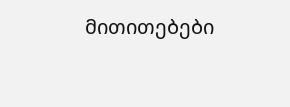მითითებები